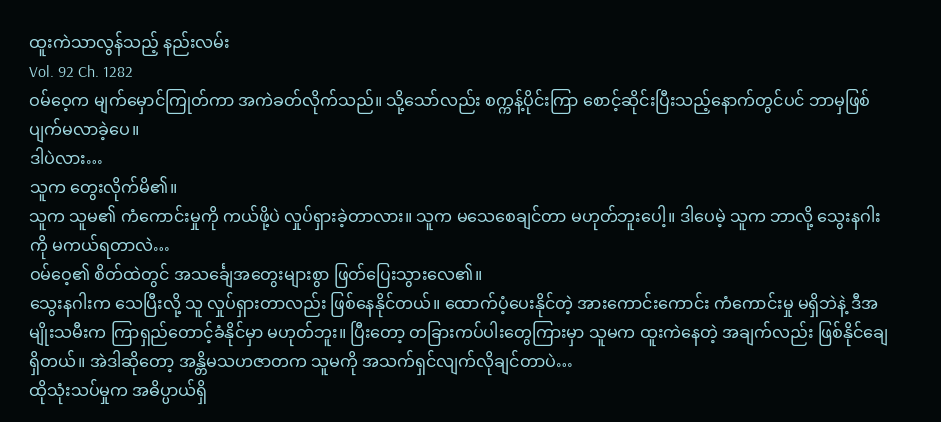ထူးကဲသာလွန်သည့် နည်းလမ်း
Vol. 92 Ch. 1282
ဝမ်ဝေ့က မျက်မှောင်ကြုတ်ကာ အကဲခတ်လိုက်သည်။ သို့သော်လည်း စက္ကန့်ပိုင်းကြာ စောင့်ဆိုင်းပြီးသည့်နောက်တွင်ပင် ဘာမှဖြစ်ပျက်မလာခဲ့ပေ။
ဒါပဲလား…
သူက တွေးလိုက်မိ၏။
သူက သူမ၏ ကံကောင်းမှုကို ကယ်ဖို့ပဲ လှုပ်ရှားခဲ့တာလား။ သူက မသေစေချင်တာ မဟုတ်ဘူးပေါ့။ ဒါပေမဲ့ သူက ဘာလို့ သွေးနဂါးကို မကယ်ရတာလဲ…
ဝမ်ဝေ့၏ စိတ်ထဲတွင် အသင်္ချေအတွေးများစွာ ဖြတ်ပြေးသွားလေ၏။
သွေးနဂါးက သေပြီးလို့ သူ လှုပ်ရှားတာလည်း ဖြစ်နေနိုင်တယ်။ ထောက်ပံ့ပေးနိုင်တဲ့ အားကောင်းကောင်း ကံကောင်းမှု မရှိဘဲနဲ့ ဒီအမျိုးသမီးက ကြာရှည်တောင့်ခံနိုင်မှာ မဟုတ်ဘူး။ ပြီးတော့ တခြားကပ်ပါးတွေကြားမှာ သူမက ထူးကဲနေတဲ့ အချက်လည်း ဖြစ်နိုင်ချေရှိတယ်။ အဲဒါဆိုတော့ အန္တိမသဟဇာတက သူမကို အသက်ရှင်လျက်လိုချင်တာပဲ…
ထိုသုံးသပ်မှုက အဓိပ္ပာယ်ရှိ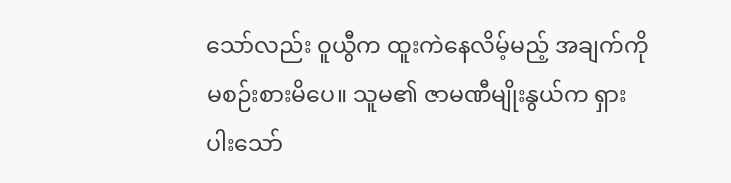သော်လည်း ဝူယွီက ထူးကဲနေလိမ့်မည့် အချက်ကို မစဉ်းစားမိပေ။ သူမ၏ ဇာမဏီမျိုးနွယ်က ရှားပါးသော်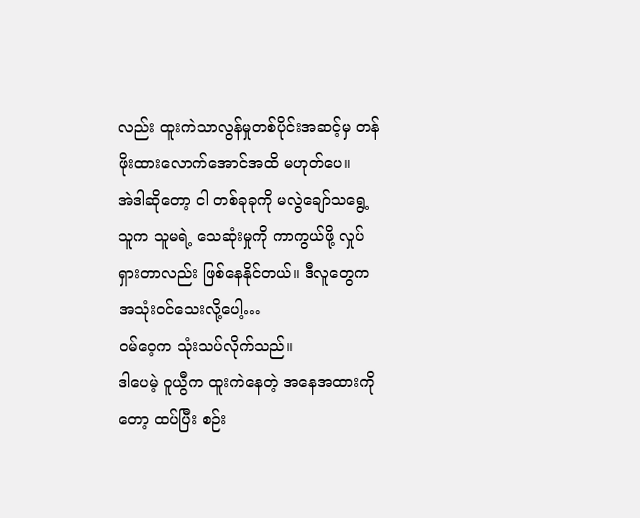လည်း ထူးကဲသာလွန်မှုတစ်ပိုင်းအဆင့်မှ တန်ဖိုးထားလောက်အောင်အထိ မဟုတ်ပေ။
အဲဒါဆိုတော့ ငါ တစ်ခုခုကို မလွဲချော်သရွေ့ သူက သူမရဲ့ သေဆုံးမှုကို ကာကွယ်ဖို့ လှုပ်ရှားတာလည်း ဖြစ်နေနိုင်တယ်။ ဒီလူတွေက အသုံးဝင်သေးလို့ပေါ့…
ဝမ်ဝေ့က သုံးသပ်လိုက်သည်။
ဒါပေမဲ့ ဝူယွီက ထူးကဲနေတဲ့ အနေအထားကိုတော့ ထပ်ပြီး စဉ်း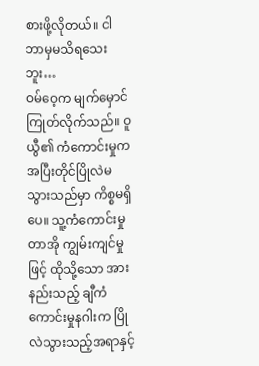စားဖို့လိုတယ်။ ငါ ဘာမှမသိရသေးဘူး…
ဝမ်ဝေ့က မျက်မှောင်ကြုတ်လိုက်သည်။ ဝူယွီ၏ ကံကောင်းမှုက အပြီးတိုင်ပြိုလဲမသွားသည်မှာ ကိစ္စမရှိပေ။ သူ့ကံကောင်းမှုတာအို ကျွမ်းကျင်မှုဖြင့် ထိုသို့သော အားနည်းသည့် ချီကံကောင်းမှုနဂါးက ပြိုလဲသွားသည့်အရာနှင့်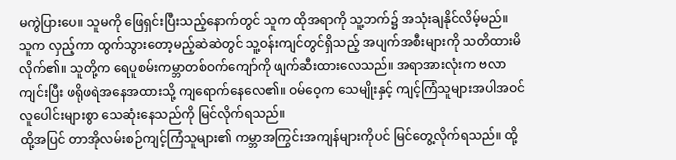မကွဲပြားပေ။ သူမကို ဖြေရှင်းပြီးသည့်နောက်တွင် သူက ထိုအရာကို သူ့ဘက်၌ အသုံးချနိုင်လိမ့်မည်။
သူက လှည့်ကာ ထွက်သွားတော့မည့်ဆဲဆဲတွင် သူ့ဝန်းကျင်တွင်ရှိသည့် အပျက်အစီးများကို သတိထားမိလိုက်၏။ သူတို့က ရေပူစမ်းကမ္ဘာတစ်ဝက်ကျော်ကို ဖျက်ဆီးထားလေသည်။ အရာအားလုံးက ဗလာကျင်းပြီး ဖရိုဖရဲအနေအထားသို့ ကျရောက်နေလေ၏။ ဝမ်ဝေ့က သေမျိုးနှင့် ကျင့်ကြံသူများအပါအဝင် လူပေါင်းများစွာ သေဆုံးနေသည်ကို မြင်လိုက်ရသည်။
ထို့အပြင် တာအိုလမ်းစဉ်ကျင့်ကြံသူများ၏ ကမ္ဘာအကြွင်းအကျန်များကိုပင် မြင်တွေ့လိုက်ရသည်။ ထို့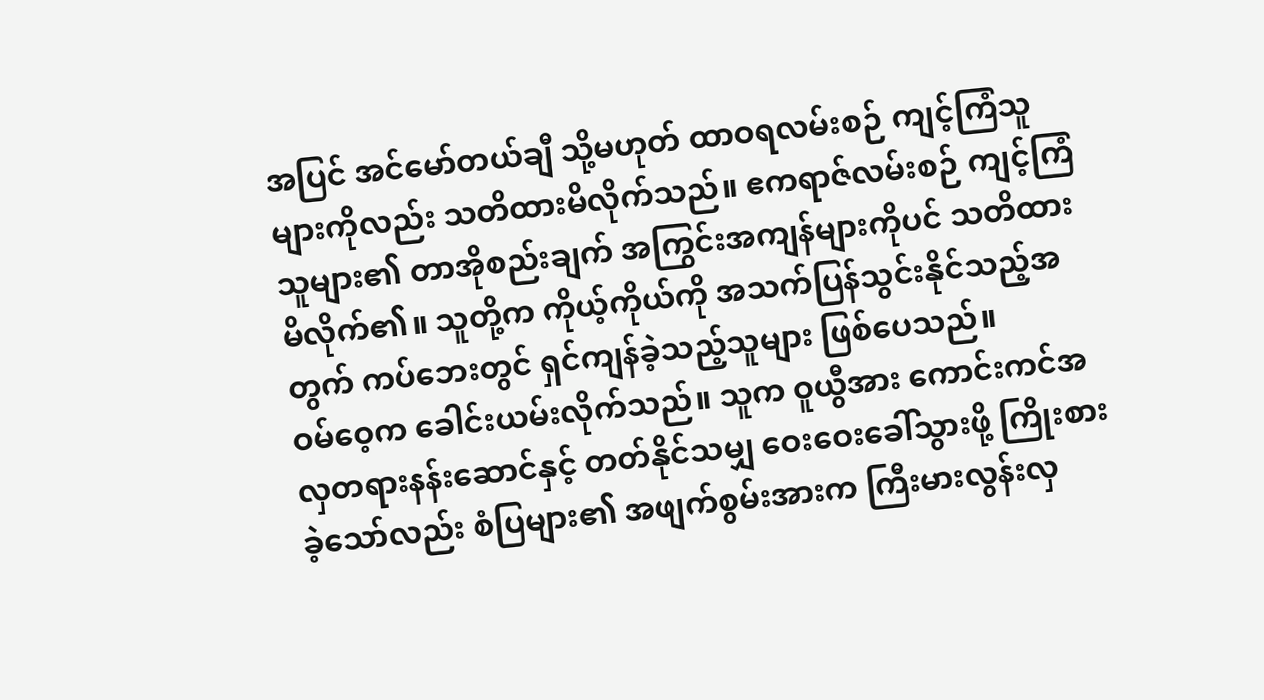အပြင် အင်မော်တယ်ချီ သို့မဟုတ် ထာဝရလမ်းစဉ် ကျင့်ကြံသူများကိုလည်း သတိထားမိလိုက်သည်။ ဧကရာဇ်လမ်းစဉ် ကျင့်ကြံသူများ၏ တာအိုစည်းချက် အကြွင်းအကျန်များကိုပင် သတိထားမိလိုက်၏။ သူတို့က ကိုယ့်ကိုယ်ကို အသက်ပြန်သွင်းနိုင်သည့်အတွက် ကပ်ဘေးတွင် ရှင်ကျန်ခဲ့သည့်သူများ ဖြစ်ပေသည်။
ဝမ်ဝေ့က ခေါင်းယမ်းလိုက်သည်။ သူက ဝူယွီအား ကောင်းကင်အလှတရားနန်းဆောင်နှင့် တတ်နိုင်သမျှ ဝေးဝေးခေါ်သွားဖို့ ကြိုးစားခဲ့သော်လည်း စံပြများ၏ အဖျက်စွမ်းအားက ကြီးမားလွန်းလှ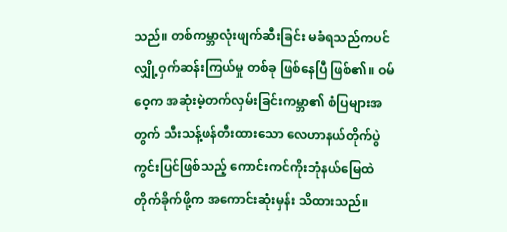သည်။ တစ်ကမ္ဘာလုံးဖျက်ဆီးခြင်း မခံရသည်ကပင် လျှို့ဝှက်ဆန်းကြယ်မှု တစ်ခု ဖြစ်နေပြီ ဖြစ်၏။ ဝမ်ဝေ့က အဆုံးမဲ့တက်လှမ်းခြင်းကမ္ဘာ၏ စံပြများအတွက် သီးသန့်ဖန်တီးထားသော လေဟာနယ်တိုက်ပွဲကွင်းပြင်ဖြစ်သည့် ကောင်းကင်ကိုးဘုံနယ်မြေထဲ တိုက်ခိုက်ဖို့က အကောင်းဆုံးမှန်း သိထားသည်။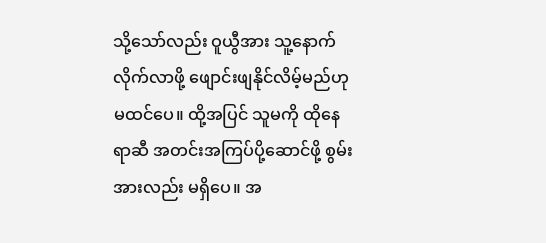သို့သော်လည်း ဝူယွီအား သူ့နောက်လိုက်လာဖို့ ဖျောင်းဖျနိုင်လိမ့်မည်ဟု မထင်ပေ။ ထို့အပြင် သူမကို ထိုနေရာဆီ အတင်းအကြပ်ပို့ဆောင်ဖို့ စွမ်းအားလည်း မရှိပေ။ အ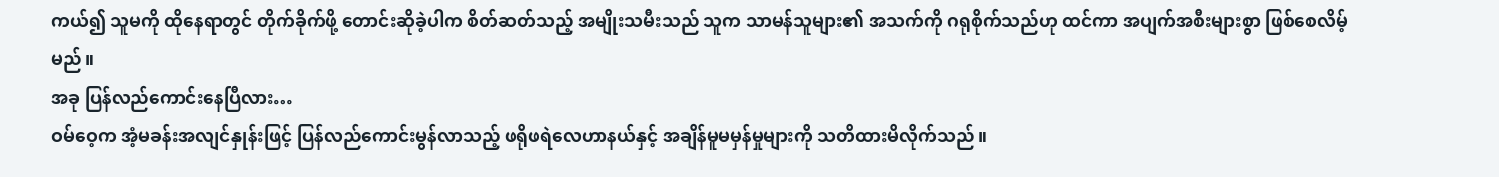ကယ်၍ သူမကို ထိုနေရာတွင် တိုက်ခိုက်ဖို့ တောင်းဆိုခဲ့ပါက စိတ်ဆတ်သည့် အမျိုးသမီးသည် သူက သာမန်သူများ၏ အသက်ကို ဂရုစိုက်သည်ဟု ထင်ကာ အပျက်အစီးများစွာ ဖြစ်စေလိမ့်မည်။
အခု ပြန်လည်ကောင်းနေပြီလား…
ဝမ်ဝေ့က အံ့မခန်းအလျင်နှုန်းဖြင့် ပြန်လည်ကောင်းမွန်လာသည့် ဖရိုဖရဲလေဟာနယ်နှင့် အချိန်မူမမှန်မှုများကို သတိထားမိလိုက်သည်။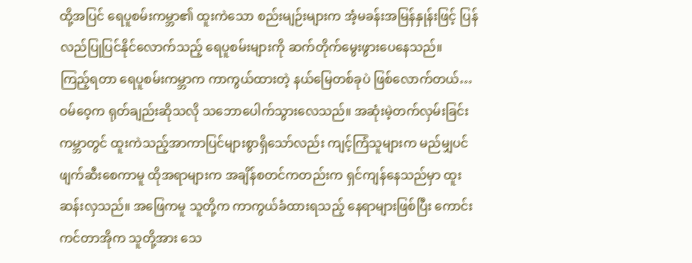ထို့အပြင် ရေပူစမ်းကမ္ဘာ၏ ထူးကဲသော စည်းမျဉ်းများက အံ့မခန်းအမြန်နှုန်းဖြင့် ပြန်လည်ပြုပြင်နိုင်လောက်သည့် ရေပူစမ်းများကို ဆက်တိုက်မွေးဖွားပေနေသည်။
ကြည့်ရတာ ရေပူစမ်းကမ္ဘာက ကာကွယ်ထားတဲ့ နယ်မြေတစ်ခုပဲ ဖြစ်လောက်တယ်…
ဝမ်ဝေ့က ရုတ်ချည်းဆိုသလို သဘောပေါက်သွားလေသည်။ အဆုံးမဲ့တက်လှမ်းခြင်းကမ္ဘာတွင် ထူးကဲသည့်အာကာပြင်များစွာရှိသော်လည်း ကျင့်ကြံသူများက မည်မျှပင် ဖျက်ဆီးစေကာမူ ထိုအရာများက အချိန်စတင်ကတည်းက ရှင်ကျန်နေသည်မှာ ထူးဆန်းလှသည်။ အဖြေကမူ သူတို့က ကာကွယ်ခံထားရသည့် နေရာများဖြစ်ပြီး ကောင်းကင်တာအိုက သူတို့အား သေ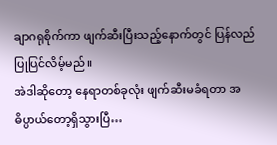ချာဂရုစိုက်ကာ ဖျက်ဆီးပြီးသည့်နောက်တွင် ပြန်လည်ပြုပြင်လိမ့်မည်။
အဲဒါဆိုတော့ နေရာတစ်ခုလုံး ဖျက်ဆီးမခံရတာ အဓိပ္ပာယ်တော့ရှိသွားပြီ…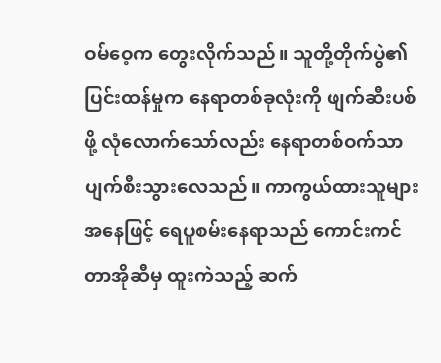ဝမ်ဝေ့က တွေးလိုက်သည်။ သူတို့တိုက်ပွဲ၏ ပြင်းထန်မှုက နေရာတစ်ခုလုံးကို ဖျက်ဆီးပစ်ဖို့ လုံလောက်သော်လည်း နေရာတစ်ဝက်သာ ပျက်စီးသွားလေသည်။ ကာကွယ်ထားသူများအနေဖြင့် ရေပူစမ်းနေရာသည် ကောင်းကင်တာအိုဆီမှ ထူးကဲသည့် ဆက်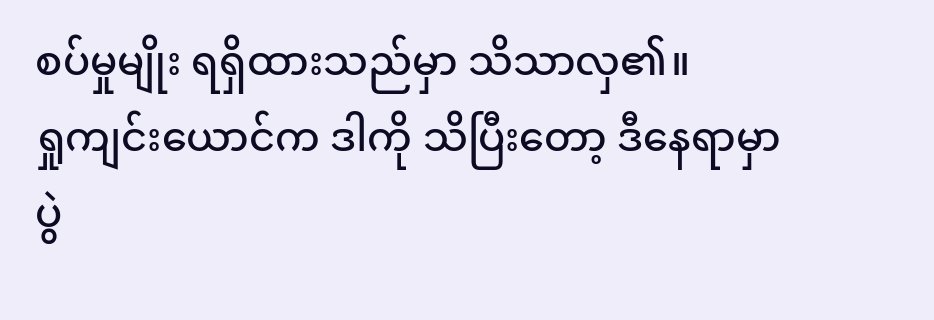စပ်မှုမျိုး ရရှိထားသည်မှာ သိသာလှ၏။
ရှုကျင်းယောင်က ဒါကို သိပြီးတော့ ဒီနေရာမှာ ပွဲ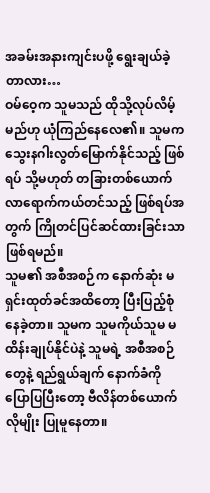အခမ်းအနားကျင်းပဖို့ ရွေးချယ်ခဲ့တာလား…
ဝမ်ဝေ့က သူမသည် ထိုသို့လုပ်လိမ့်မည်ဟု ယုံကြည်နေလေ၏။ သူမက သွေးနဂါးလွတ်မြောက်နိုင်သည့် ဖြစ်ရပ် သို့မဟုတ် တခြားတစ်ယောက် လာရောက်ကယ်တင်သည့် ဖြစ်ရပ်အတွက် ကြိုတင်ပြင်ဆင်ထားခြင်းသာဖြစ်ရမည်။
သူမ၏ အစီအစဉ်က နောက်ဆုံး မရှင်းထုတ်ခင်အထိတော့ ပြီးပြည့်စုံနေခဲ့တာ။ သူမက သူမကိုယ်သူမ မထိန်းချုပ်နိုင်ပဲနဲ့ သူမရဲ့ အစီအစဉ်တွေနဲ့ ရည်ရွယ်ချက် နောက်ခံကို ပြောပြပြီးတော့ ဗီလိန်တစ်ယောက်လိုမျိုး ပြုမူနေတာ။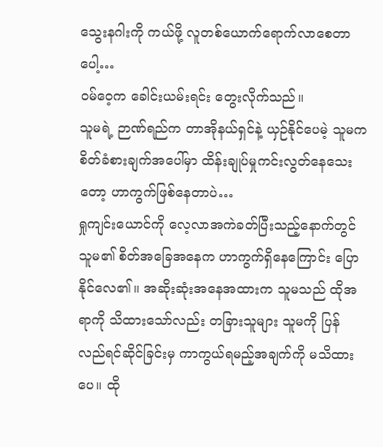သွေးနဂါးကို ကယ်ဖို့ လူတစ်ယောက်ရောက်လာစေတာပေါ့…
ဝမ်ဝေ့က ခေါင်းယမ်းရင်း တွေးလိုက်သည်။
သူမရဲ့ ဉာဏ်ရည်က တာအိုနယ်ရှင်နဲ့ ယှဉ်နိုင်ပေမဲ့ သူမက စိတ်ခံစားချက်အပေါ်မှာ ထိန်းချုပ်မှုကင်းလွတ်နေသေးတော့ ဟာကွက်ဖြစ်နေတာပဲ…
ရှုကျင်းယောင်ကို လေ့လာအကဲခတ်ပြီးသည့်နောက်တွင် သူမ၏ စိတ်အခြေအနေက ဟာကွက်ရှိနေကြောင်း ပြောနိုင်လေ၏။ အဆိုးဆုံးအနေအထားက သူမသည် ထိုအရာကို သိထားသော်လည်း တခြားသူများ သူမကို ပြန်လည်ရင်ဆိုင်ခြင်းမှ ကာကွယ်ရမည့်အချက်ကို မသိထားပေ။ ထို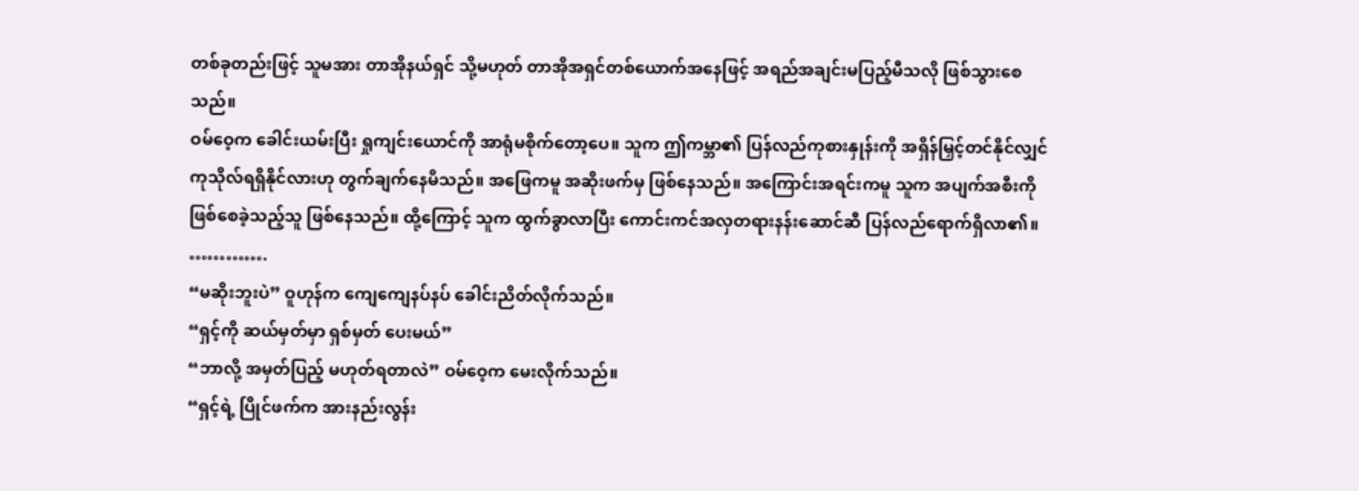တစ်ခုတည်းဖြင့် သူမအား တာအိုနယ်ရှင် သို့မဟုတ် တာအိုအရှင်တစ်ယောက်အနေဖြင့် အရည်အချင်းမပြည့်မီသလို ဖြစ်သွားစေသည်။
ဝမ်ဝေ့က ခေါင်းယမ်းပြီး ရှုကျင်းယောင်ကို အာရုံမစိုက်တော့ပေ။ သူက ဤကမ္ဘာ၏ ပြန်လည်ကုစားနှုန်းကို အရှိန်မြှင့်တင်နိုင်လျှင် ကုသိုလ်ရရှိနိုင်လားဟု တွက်ချက်နေမိသည်။ အဖြေကမူ အဆိုးဖက်မှ ဖြစ်နေသည်။ အကြောင်းအရင်းကမူ သူက အပျက်အစီးကို ဖြစ်စေခဲ့သည့်သူ ဖြစ်နေသည်။ ထို့ကြောင့် သူက ထွက်ခွာလာပြီး ကောင်းကင်အလှတရားနန်းဆောင်ဆီ ပြန်လည်ရောက်ရှိလာ၏။
………….
“မဆိုးဘူးပဲ” ဝူဟုန်က ကျေကျေနပ်နပ် ခေါင်းညိတ်လိုက်သည်။
“ရှင့်ကို ဆယ်မှတ်မှာ ရှစ်မှတ် ပေးမယ်”
“ဘာလို့ အမှတ်ပြည့် မဟုတ်ရတာလဲ” ဝမ်ဝေ့က မေးလိုက်သည်။
“ရှင့်ရဲ့ ပြိုင်ဖက်က အားနည်းလွန်း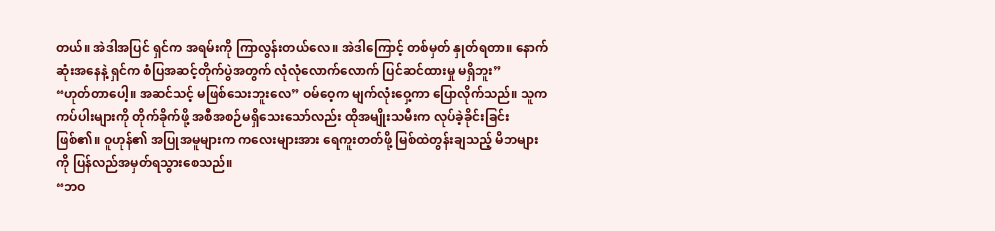တယ်။ အဲဒါအပြင် ရှင်က အရမ်းကို ကြာလွန်းတယ်လေ။ အဲဒါကြောင့် တစ်မှတ် နှုတ်ရတာ။ နောက်ဆုံးအနေနဲ့ ရှင်က စံပြအဆင့်တိုက်ပွဲအတွက် လုံလုံလောက်လောက် ပြင်ဆင်ထားမှု မရှိဘူး”
“ဟုတ်တာပေါ့။ အဆင်သင့် မဖြစ်သေးဘူးလေ” ဝမ်ဝေ့က မျက်လုံးဝှေ့ကာ ပြောလိုက်သည်။ သူက ကပ်ပါးများကို တိုက်ခိုက်ဖို့ အစီအစဉ်မရှိသေးသော်လည်း ထိုအမျိုးသမီးက လုပ်ခဲ့ခိုင်းခြင်း ဖြစ်၏။ ဝူဟုန်၏ အပြုအမူများက ကလေးများအား ရေကူးတတ်ဖို့ မြစ်ထဲတွန်းချသည့် မိဘများကို ပြန်လည်အမှတ်ရသွားစေသည်။
“ဘဝ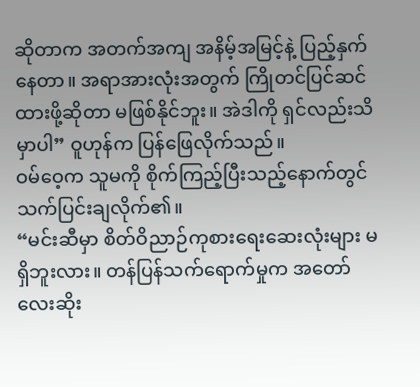ဆိုတာက အတက်အကျ အနိမ့်အမြင့်နဲ့ ပြည့်နှက်နေတာ။ အရာအားလုံးအတွက် ကြိုတင်ပြင်ဆင်ထားဖို့ဆိုတာ မဖြစ်နိုင်ဘူး။ အဲဒါကို ရှင်လည်းသိမှာပါ” ဝူဟုန်က ပြန်ဖြေလိုက်သည်။
ဝမ်ဝေ့က သူမကို စိုက်ကြည့်ပြီးသည့်နောက်တွင် သက်ပြင်းချလိုက်၏။
“မင်းဆီမှာ စိတ်ဝိညာဉ်ကုစားရေးဆေးလုံးများ မရှိဘူးလား။ တန်ပြန်သက်ရောက်မှုက အတော်လေးဆိုး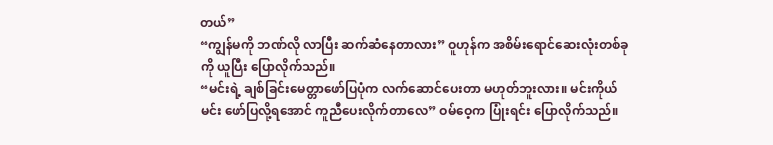တယ်”
“ကျွန်မကို ဘဏ်လို လာပြီး ဆက်ဆံနေတာလား” ဝူဟုန်က အစိမ်းရောင်ဆေးလုံးတစ်ခုကို ယူပြီး ပြောလိုက်သည်။
“မင်းရဲ့ ချစ်ခြင်းမေတ္တာဖော်ပြပုံက လက်ဆောင်ပေးတာ မဟုတ်ဘူးလား။ မင်းကိုယ်မင်း ဖော်ပြလို့ရအောင် ကူညီပေးလိုက်တာလေ” ဝမ်ဝေ့က ပြုံးရင်း ပြောလိုက်သည်။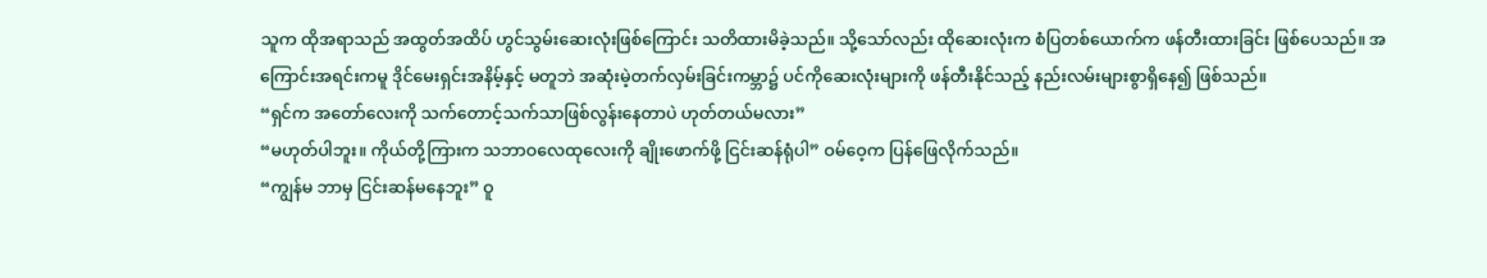သူက ထိုအရာသည် အထွတ်အထိပ် ဟွင်သွမ်းဆေးလုံးဖြစ်ကြောင်း သတိထားမိခဲ့သည်။ သို့သော်လည်း ထိုဆေးလုံးက စံပြတစ်ယောက်က ဖန်တီးထားခြင်း ဖြစ်ပေသည်။ အကြောင်းအရင်းကမူ ဒိုင်မေးရှင်းအနိမ့်နှင့် မတူဘဲ အဆုံးမဲ့တက်လှမ်းခြင်းကမ္ဘာ၌ ပင်ကိုဆေးလုံးများကို ဖန်တီးနိုင်သည့် နည်းလမ်းများစွာရှိနေ၍ ဖြစ်သည်။
“ရှင်က အတော်လေးကို သက်တောင့်သက်သာဖြစ်လွန်းနေတာပဲ ဟုတ်တယ်မလား”
“မဟုတ်ပါဘူး။ ကိုယ်တို့ကြားက သဘာဝလေထုလေးကို ချိုးဖောက်ဖို့ ငြင်းဆန်ရုံပါ” ဝမ်ဝေ့က ပြန်ဖြေလိုက်သည်။
“ကျွန်မ ဘာမှ ငြင်းဆန်မနေဘူး” ဝူ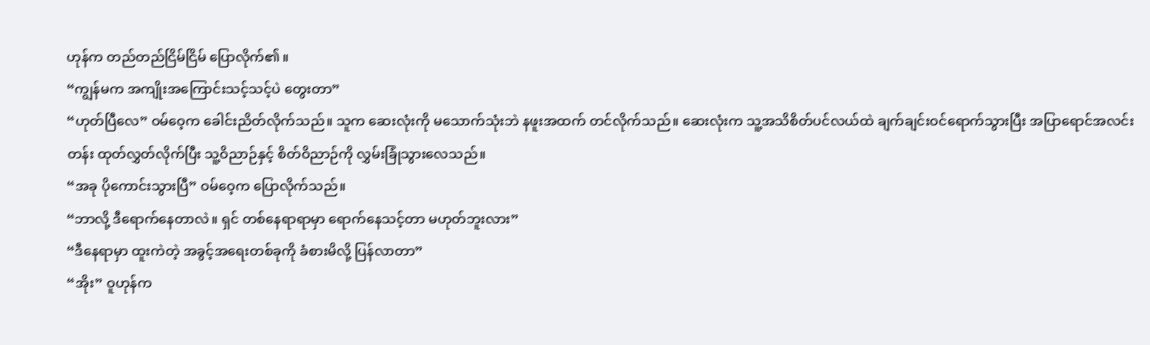ဟုန်က တည်တည်ငြိမ်ငြိမ် ပြောလိုက်၏။
“ကျွန်မက အကျိုးအကြောင်းသင့်သင့်ပဲ တွေးတာ”
“ဟုတ်ပြီလေ” ဝမ်ဝေ့က ခေါင်းညိတ်လိုက်သည်။ သူက ဆေးလုံးကို မသောက်သုံးဘဲ နဖူးအထက် တင်လိုက်သည်။ ဆေးလုံးက သူ့အသိစိတ်ပင်လယ်ထဲ ချက်ချင်းဝင်ရောက်သွားပြီး အပြာရောင်အလင်းတန်း ထုတ်လွှတ်လိုက်ပြီး သူ့ဝိညာဉ်နှင့် စိတ်ဝိညာဉ်ကို လွှမ်းခြုံသွားလေသည်။
“အခု ပိုကောင်းသွားပြီ” ဝမ်ဝေ့က ပြောလိုက်သည်။
“ဘာလို့ ဒီရောက်နေတာလဲ။ ရှင် တစ်နေရာရာမှာ ရောက်နေသင့်တာ မဟုတ်ဘူးလား”
“ဒီနေရာမှာ ထူးကဲတဲ့ အခွင့်အရေးတစ်ခုကို ခံစားမိလို့ ပြန်လာတာ”
“အိုး” ဝူဟုန်က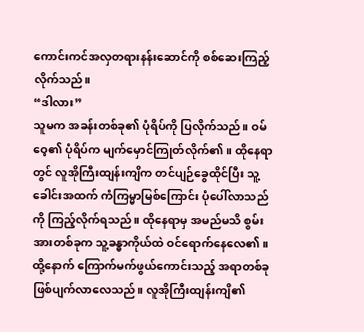ကောင်းကင်အလှတရားနန်းဆောင်ကို စစ်ဆေးကြည့်လိုက်သည်။
“ဒါလား”
သူမက အခန်းတစ်ခု၏ ပုံရိပ်ကို ပြလိုက်သည်။ ဝမ်ဝေ့၏ ပုံရိပ်က မျက်မှောင်ကြုတ်လိုက်၏။ ထိုနေရာတွင် လူအိုကြီးထျန်းကျိက တင်ပျဉ်ခွေထိုင်ပြီး သူ့ခေါင်းအထက် ကံကြမ္မာမြစ်ကြောင်း ပုံပေါ်လာသည်ကို ကြည့်လိုက်ရသည်။ ထိုနေရာမှ အမည်မသိ စွမ်းအားတစ်ခုက သူ့ခန္ဓာကိုယ်ထဲ ဝင်ရောက်နေလေ၏။
ထို့နောက် ကြောက်မက်ဖွယ်ကောင်းသည့် အရာတစ်ခု ဖြစ်ပျက်လာလေသည်။ လူအိုကြီးထျန်းကျိ၏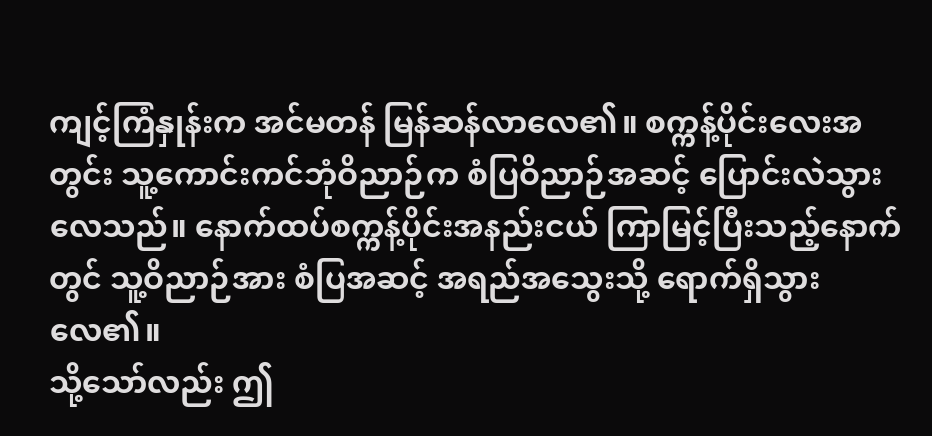ကျင့်ကြံနှုန်းက အင်မတန် မြန်ဆန်လာလေ၏။ စက္ကန့်ပိုင်းလေးအတွင်း သူ့ကောင်းကင်ဘုံဝိညာဉ်က စံပြဝိညာဉ်အဆင့် ပြောင်းလဲသွားလေသည်။ နောက်ထပ်စက္ကန့်ပိုင်းအနည်းငယ် ကြာမြင့်ပြီးသည့်နောက်တွင် သူ့ဝိညာဉ်အား စံပြအဆင့် အရည်အသွေးသို့ ရောက်ရှိသွားလေ၏။
သို့သော်လည်း ဤ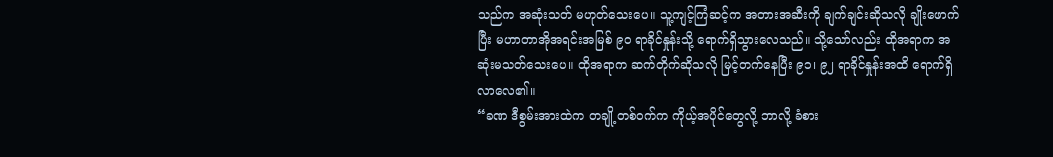သည်က အဆုံးသတ် မဟုတ်သေးပေ။ သူ့ကျင့်ကြံဆင့်က အတားအဆီးကို ချက်ချင်းဆိုသလို ချိုးဖောက်ပြီး မဟာတာအိုအရင်းအမြစ် ၉၀ ရာခိုင်နှုန်းသို့ ရောက်ရှိသွားလေသည်။ သို့သော်လည်း ထိုအရာက အဆုံးမသတ်သေးပေ။ ထိုအရာက ဆက်တိုက်ဆိုသလို မြင့်တက်နေပြီး ၉၁၊ ၉၂ ရာခိုင်နှုန်းအထိ ရောက်ရှိလာလေ၏။
“ခဏ ဒီစွမ်းအားထဲက တချို့တစ်ဝက်က ကိုယ့်အပိုင်တွေလို့ ဘာလို့ ခံစား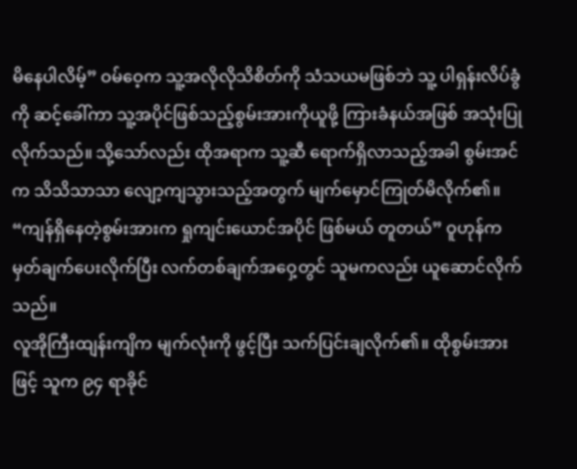မိနေပါလိမ့်” ဝမ်ဝေ့က သူ့အလိုလိုသိစိတ်ကို သံသယမဖြစ်ဘဲ သူ့ ပါရှန်းလိပ်ခွံကို ဆင့်ခေါ်ကာ သူ့အပိုင်ဖြစ်သည့်စွမ်းအားကိုယူဖို့ ကြားခံနယ်အဖြစ် အသုံးပြုလိုက်သည်။ သို့သော်လည်း ထိုအရာက သူ့ဆီ ရောက်ရှိလာသည့်အခါ စွမ်းအင်က သိသိသာသာ လျော့ကျသွားသည့်အတွက် မျက်မှောင်ကြုတ်မိလိုက်၏။
“ကျန်ရှိနေတဲ့စွမ်းအားက ရှုကျင်းယောင်အပိုင် ဖြစ်မယ် တူတယ်” ဝူဟုန်က မှတ်ချက်ပေးလိုက်ပြီး လက်တစ်ချက်အဝှေ့တွင် သူမကလည်း ယူဆောင်လိုက်သည်။
လူအိုကြီးထျန်းကျိက မျက်လုံးကို ဖွင့်ပြီး သက်ပြင်းချလိုက်၏။ ထိုစွမ်းအားဖြင့် သူက ၉၄ ရာခိုင်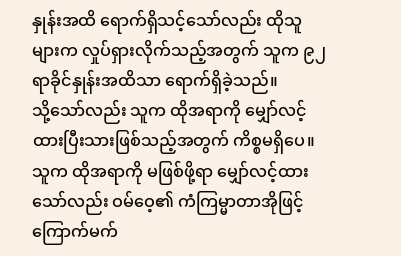နှုန်းအထိ ရောက်ရှိသင့်သော်လည်း ထိုသူများက လှုပ်ရှားလိုက်သည့်အတွက် သူက ၉၂ ရာခိုင်နှုန်းအထိသာ ရောက်ရှိခဲ့သည်။
သို့သော်လည်း သူက ထိုအရာကို မျှော်လင့်ထားပြီးသားဖြစ်သည့်အတွက် ကိစ္စမရှိပေ။ သူက ထိုအရာကို မဖြစ်ဖို့ရာ မျှော်လင့်ထားသော်လည်း ဝမ်ဝေ့၏ ကံကြမ္မာတာအိုဖြင့် ကြောက်မက်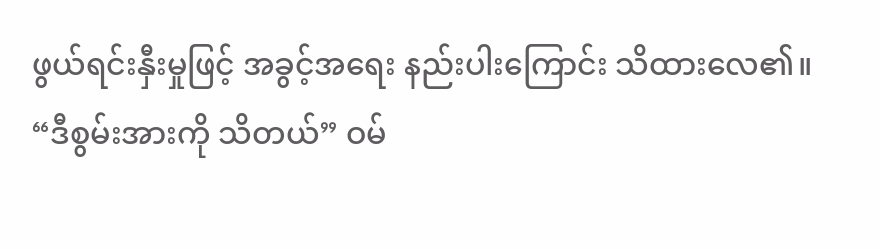ဖွယ်ရင်းနှီးမှုဖြင့် အခွင့်အရေး နည်းပါးကြောင်း သိထားလေ၏။
“ဒီစွမ်းအားကို သိတယ်” ဝမ်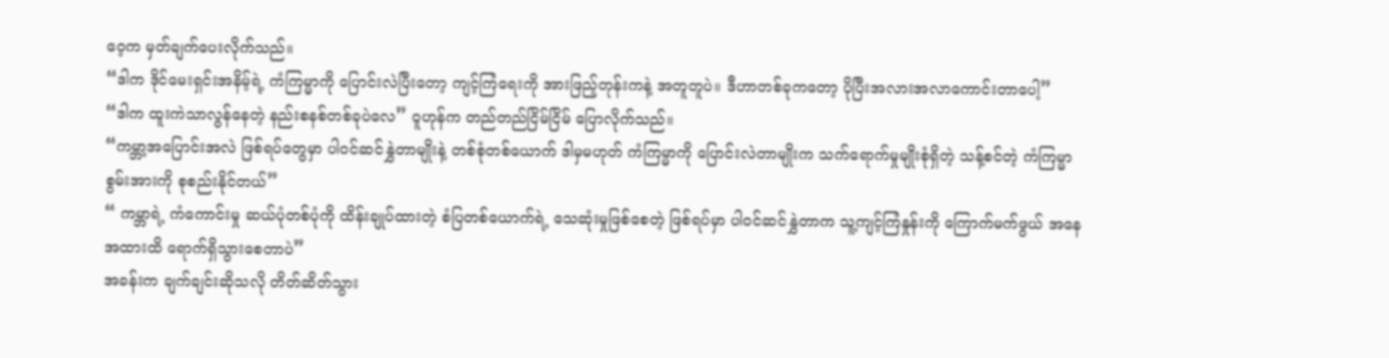ဝေ့က မှတ်ချက်ပေးလိုက်သည်။
“ဒါက ဒိုင်မေးရှင်းအနိမ့်ရဲ့ ကံကြမ္မာကို ပြောင်းလဲပြီးတော့ ကျင့်ကြံရေးကို အားဖြည့်တုန်းကနဲ့ အတူတူပဲ။ ဒီဟာတစ်ခုကတော့ ပိုပြီးအလားအလာကောင်းတာပေါ့”
“ဒါက ထူးကဲသာလွန်နေတဲ့ နည်းစနစ်တစ်ခုပဲလေ” ဝူဟုန်က တည်တည်ငြိမ်ငြိမ် ပြောလိုက်သည်။
“ကမ္ဘာ့အပြောင်းအလဲ ဖြစ်ရပ်တွေမှာ ပါဝင်ဆင်နွှဲတာမျိုးနဲ့ တစ်စုံတစ်ယောက် ဒါမှမဟုတ် ကံကြမ္မာကို ပြောင်းလဲတာမျိုးက သက်ရောက်မှုမျိုးစုံရှိတဲ့ သန့်စင်တဲ့ ကံကြမ္မာစွမ်းအားကို စုစည်းနိုင်တယ်”
“ ကမ္ဘာရဲ့ ကံကောင်းမှု ဆယ်ပုံတစ်ပုံကို ထိန်းချုပ်ထားတဲ့ စံပြတစ်ယောက်ရဲ့ သေဆုံးမှုဖြစ်စေတဲ့ ဖြစ်ရပ်မှာ ပါဝင်ဆင်နွှဲတာက သူ့ကျင့်ကြံနှုန်းကို ကြောက်မက်ဖွယ် အနေအထားထိ ရောက်ရှိသွားစေတာပဲ”
အခန်းက ချက်ချင်းဆိုသလို တိတ်ဆိတ်သွား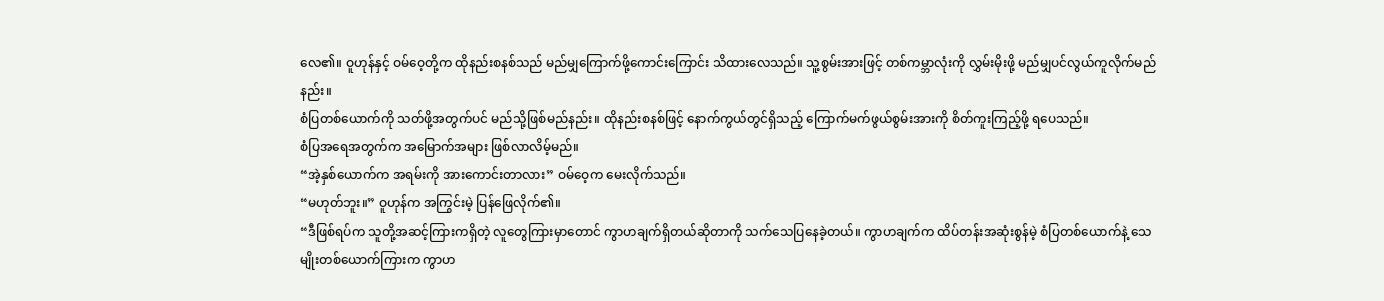လေ၏။ ဝူဟုန်နှင့် ဝမ်ဝေ့တို့က ထိုနည်းစနစ်သည် မည်မျှကြောက်ဖို့ကောင်းကြောင်း သိထားလေသည်။ သူ့စွမ်းအားဖြင့် တစ်ကမ္ဘာလုံးကို လွှမ်းမိုးဖို့ မည်မျှပင်လွယ်ကူလိုက်မည်နည်း။
စံပြတစ်ယောက်ကို သတ်ဖို့အတွက်ပင် မည်သို့ဖြစ်မည်နည်း။ ထိုနည်းစနစ်ဖြင့် နောက်ကွယ်တွင်ရှိသည့် ကြောက်မက်ဖွယ်စွမ်းအားကို စိတ်ကူးကြည့်ဖို့ ရပေသည်။
စံပြအရေအတွက်က အမြောက်အများ ဖြစ်လာလိမ့်မည်။
“အဲ့နှစ်ယောက်က အရမ်းကို အားကောင်းတာလား” ဝမ်ဝေ့က မေးလိုက်သည်။
“မဟုတ်ဘူး။” ဝူဟုန်က အကြွင်းမဲ့ ပြန်ဖြေလိုက်၏။
“ဒီဖြစ်ရပ်က သူတို့အဆင့်ကြားကရှိတဲ့ လူတွေကြားမှာတောင် ကွာဟချက်ရှိတယ်ဆိုတာကို သက်သေပြနေခဲ့တယ်။ ကွာဟချက်က ထိပ်တန်းအဆုံးစွန်မဲ့ စံပြတစ်ယောက်နဲ့ သေမျိုးတစ်ယောက်ကြားက ကွာဟ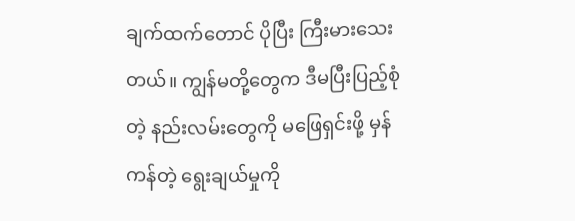ချက်ထက်တောင် ပိုပြီး ကြီးမားသေးတယ်။ ကျွန်မတို့တွေက ဒီမပြီးပြည့်စုံတဲ့ နည်းလမ်းတွေကို မဖြေရှင်းဖို့ မှန်ကန်တဲ့ ရွေးချယ်မှုကို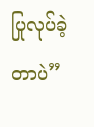ပြုလုပ်ခဲ့တာပဲ”